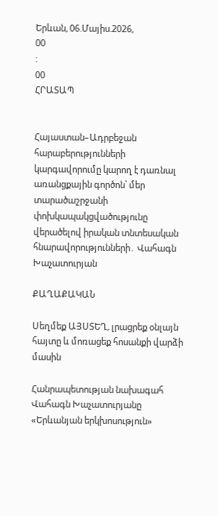Երևան, 06.Մայիս.2026,
00
:
00
ՀՐԱՏԱՊ


Հայաստան–Ադրբեջան հարաբերությունների կարգավորումը կարող է դառնալ առանցքային գործոն՝ մեր տարածաշրջանի փոխկապակցվածությունը վերածելով իրական տնտեսական հնարավորությունների․ Վահագն Խաչատուրյան

ՔԱՂԱՔԱԿԱՆ

Սեղմեք ԱՅՍՏԵՂ, լրացրեք օնլայն հայտը և մոռացեք հոսանքի վարձի մասին

Հանրապետության նախագահ Վահագն Խաչատուրյանը «Երևանյան երկխոսություն»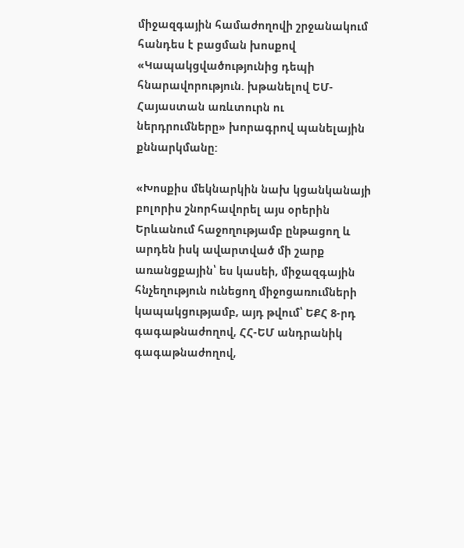միջազգային համաժողովի շրջանակում հանդես է բացման խոսքով «Կապակցվածությունից դեպի հնարավորություն. խթանելով ԵՄ-Հայաստան առևտուրն ու ներդրումները» խորագրով պանելային քննարկմանը:

«Խոսքիս մեկնարկին նախ կցանկանայի բոլորիս շնորհավորել այս օրերին Երևանում հաջողությամբ ընթացող և արդեն իսկ ավարտված մի շարք առանցքային՝ ես կասեի, միջազգային հնչեղություն ունեցող միջոցառումների կապակցությամբ, այդ թվում՝ ԵՔՀ 8-րդ գագաթնաժողով, ՀՀ-ԵՄ անդրանիկ գագաթնաժողով,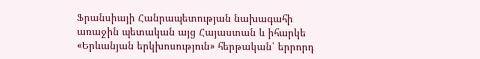Ֆրանսիայի Հանրապետության նախագահի առաջին պետական այց Հայաստան և իհարկե «Երևանյան երկխոսություն» հերթական՝ երրորդ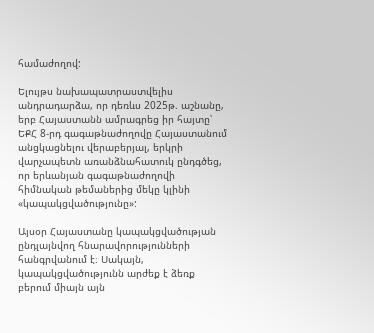համաժողով:

Ելույթս նախապատրաստվելիս անդրադարձա, որ դեռևս 2025թ. աշնանը, երբ Հայաստանն ամրագրեց իր հայտը՝ ԵՔՀ 8-րդ գագաթնաժողովը Հայաստանում անցկացնելու վերաբերյալ, երկրի վարչապետն առանձնահատուկ ընդգծեց, որ երևանյան գագաթնաժողովի հիմնական թեմաներից մեկը կլինի «կապակցվածությունը»:

Այսօր Հայաստանը կապակցվածության ընդլայնվող հնարավորությունների հանգրվանում է։ Սակայն, կապակցվածությունն արժեք է ձեռք բերում միայն այն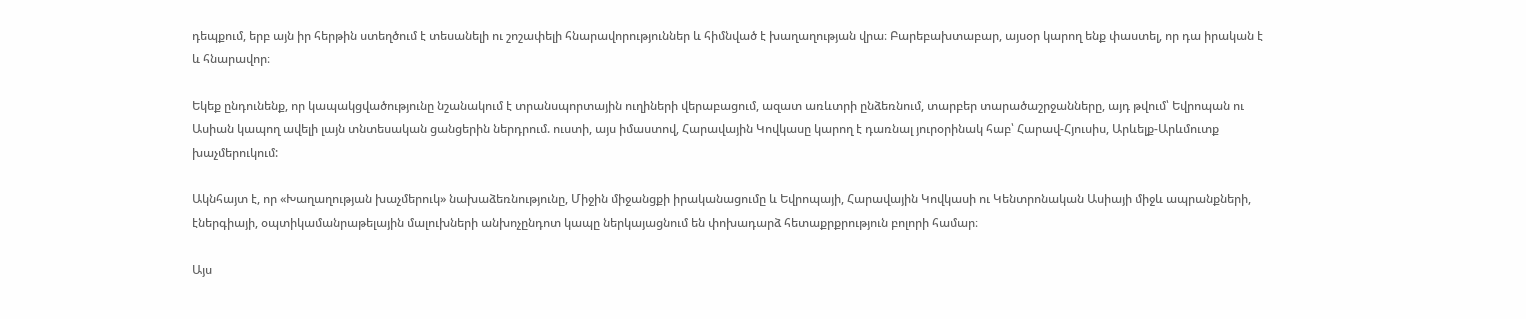դեպքում, երբ այն իր հերթին ստեղծում է տեսանելի ու շոշափելի հնարավորություններ և հիմնված է խաղաղության վրա։ Բարեբախտաբար, այսօր կարող ենք փաստել, որ դա իրական է և հնարավոր։

Եկեք ընդունենք, որ կապակցվածությունը նշանակում է տրանսպորտային ուղիների վերաբացում, ազատ առևտրի ընձեռնում, տարբեր տարածաշրջանները, այդ թվում՝ Եվրոպան ու Ասիան կապող ավելի լայն տնտեսական ցանցերին ներդրում. ուստի, այս իմաստով, Հարավային Կովկասը կարող է դառնալ յուրօրինակ հաբ՝ Հարավ-Հյուսիս, Արևելք-Արևմուտք խաչմերուկում:

Ակնհայտ է, որ «Խաղաղության խաչմերուկ» նախաձեռնությունը, Միջին միջանցքի իրականացումը և Եվրոպայի, Հարավային Կովկասի ու Կենտրոնական Ասիայի միջև ապրանքների, էներգիայի, օպտիկամանրաթելային մալուխների անխոչընդոտ կապը ներկայացնում են փոխադարձ հետաքրքրություն բոլորի համար։

Այս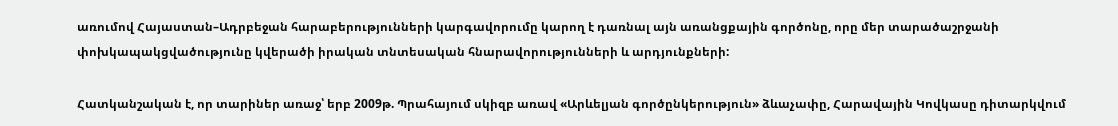առումով Հայաստան–Ադրբեջան հարաբերությունների կարգավորումը կարող է դառնալ այն առանցքային գործոնը, որը մեր տարածաշրջանի փոխկապակցվածությունը կվերածի իրական տնտեսական հնարավորությունների և արդյունքների:

Հատկանշական է, որ տարիներ առաջ՝ երբ 2009թ. Պրահայում սկիզբ առավ «Արևելյան գործընկերություն» ձևաչափը, Հարավային Կովկասը դիտարկվում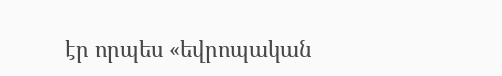էր որպես «եվրոպական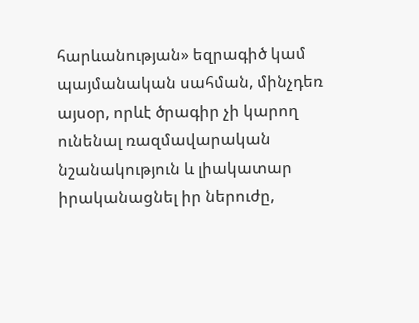հարևանության» եզրագիծ կամ պայմանական սահման, մինչդեռ այսօր, որևէ ծրագիր չի կարող ունենալ ռազմավարական նշանակություն և լիակատար իրականացնել իր ներուժը,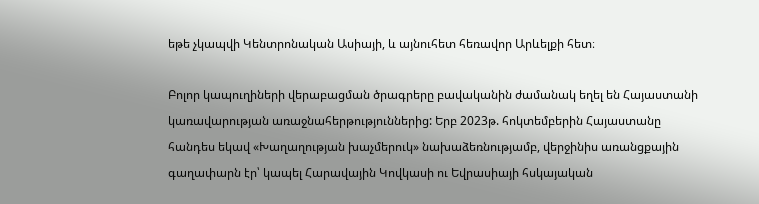եթե չկապվի Կենտրոնական Ասիայի, և այնուհետ հեռավոր Արևելքի հետ։

Բոլոր կապուղիների վերաբացման ծրագրերը բավականին ժամանակ եղել են Հայաստանի կառավարության առաջնահերթություններից: Երբ 2023թ. հոկտեմբերին Հայաստանը հանդես եկավ «Խաղաղության խաչմերուկ» նախաձեռնությամբ, վերջինիս առանցքային գաղափարն էր՝ կապել Հարավային Կովկասի ու Եվրասիայի հսկայական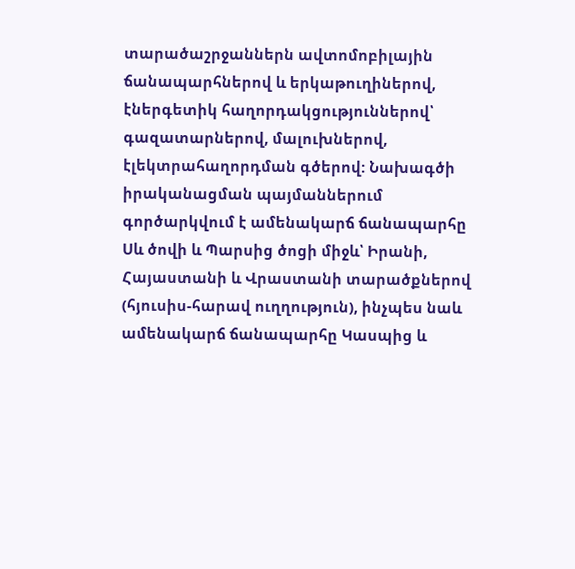տարածաշրջաններն ավտոմոբիլային ճանապարհներով և երկաթուղիներով, էներգետիկ հաղորդակցություններով՝ գազատարներով, մալուխներով, էլեկտրահաղորդման գծերով: Նախագծի իրականացման պայմաններում գործարկվում է ամենակարճ ճանապարհը Սև ծովի և Պարսից ծոցի միջև՝ Իրանի, Հայաստանի և Վրաստանի տարածքներով (հյուսիս-հարավ ուղղություն), ինչպես նաև ամենակարճ ճանապարհը Կասպից և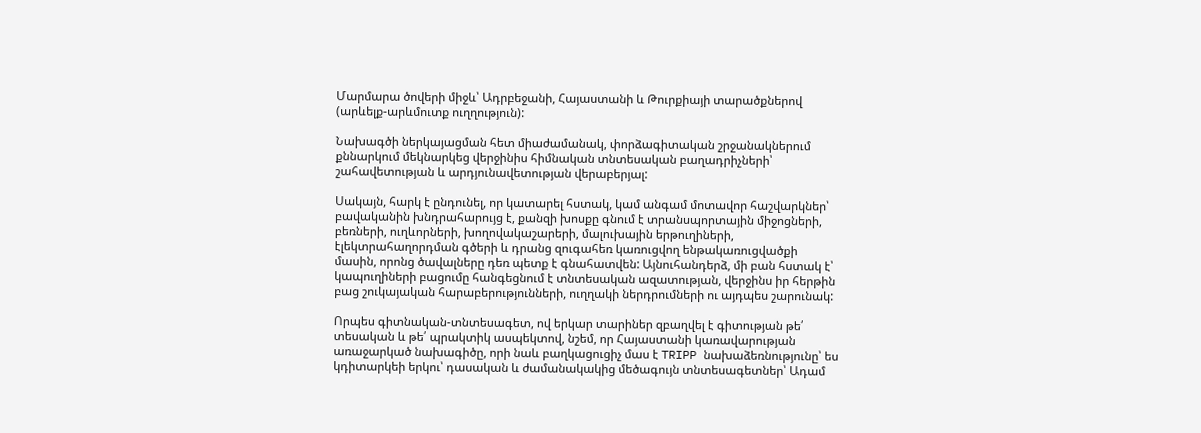Մարմարա ծովերի միջև՝ Ադրբեջանի, Հայաստանի և Թուրքիայի տարածքներով (արևելք-արևմուտք ուղղություն):

Նախագծի ներկայացման հետ միաժամանակ, փորձագիտական շրջանակներում քննարկում մեկնարկեց վերջինիս հիմնական տնտեսական բաղադրիչների՝ շահավետության և արդյունավետության վերաբերյալ:

Սակայն, հարկ է ընդունել, որ կատարել հստակ, կամ անգամ մոտավոր հաշվարկներ՝ բավականին խնդրահարույց է, քանզի խոսքը գնում է տրանսպորտային միջոցների, բեռների, ուղևորների, խողովակաշարերի, մալուխային երթուղիների, էլեկտրահաղորդման գծերի և դրանց զուգահեռ կառուցվող ենթակառուցվածքի մասին, որոնց ծավալները դեռ պետք է գնահատվեն: Այնուհանդերձ, մի բան հստակ է՝ կապուղիների բացումը հանգեցնում է տնտեսական ազատության, վերջինս իր հերթին բաց շուկայական հարաբերությունների, ուղղակի ներդրումների ու այդպես շարունակ:

Որպես գիտնական-տնտեսագետ, ով երկար տարիներ զբաղվել է գիտության թե՛ տեսական և թե՛ պրակտիկ ասպեկտով, նշեմ, որ Հայաստանի կառավարության առաջարկած նախագիծը, որի նաև բաղկացուցիչ մաս է TRIPP նախաձեռնությունը՝ ես կդիտարկեի երկու՝ դասական և ժամանակակից մեծագույն տնտեսագետներ՝ Ադամ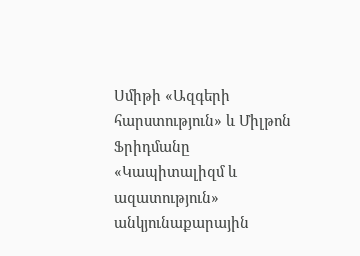Սմիթի «Ազգերի հարստություն» և Միլթոն Ֆրիդմանը «Կապիտալիզմ և ազատություն» անկյունաքարային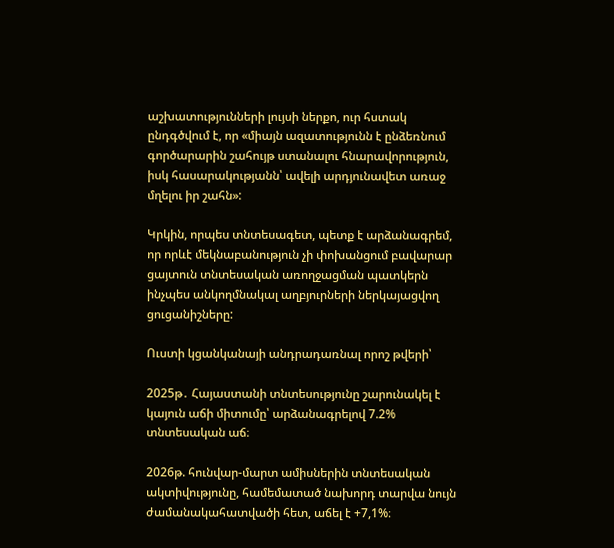աշխատությունների լույսի ներքո, ուր հստակ ընդգծվում է, որ «միայն ազատությունն է ընձեռնում գործարարին շահույթ ստանալու հնարավորություն, իսկ հասարակությանն՝ ավելի արդյունավետ առաջ մղելու իր շահն»:

Կրկին, որպես տնտեսագետ, պետք է արձանագրեմ, որ որևէ մեկնաբանություն չի փոխանցում բավարար ցայտուն տնտեսական առողջացման պատկերն ինչպես անկողմնակալ աղբյուրների ներկայացվող ցուցանիշները:

Ուստի կցանկանայի անդրադառնալ որոշ թվերի՝

2025թ․ Հայաստանի տնտեսությունը շարունակել է կայուն աճի միտումը՝ արձանագրելով 7.2% տնտեսական աճ։

2026թ. հունվար-մարտ ամիսներին տնտեսական ակտիվությունը, համեմատած նախորդ տարվա նույն ժամանակահատվածի հետ, աճել է +7,1%։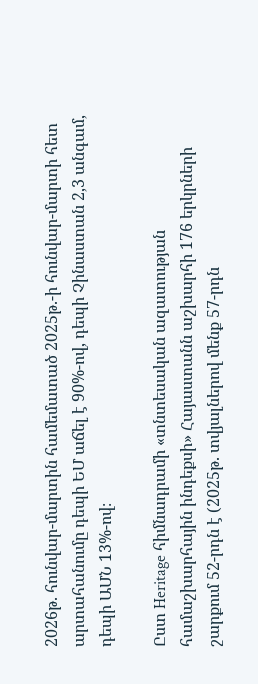2026թ. հունվար-մարտին համեմատած 2025թ.-ի հունվար-մարտի հետ արտահանումը դեպի ԵՄ աճել է 90%-ով, դեպի Չինաստան 2,3 անգամ, դեպի ԱՄՆ 13%-ով։

Ըստ Heritage հիմնադրամի «տնտեսական ազատության համաշխարհային ինդեքսի» Հայաստանն աշխարհի 176 երկրների շարքում 52-րդն է (2025թ. տվյալներով մենք 57-րդն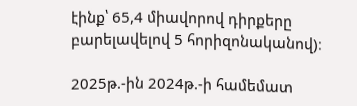էինք՝ 65,4 միավորով դիրքերը բարելավելով 5 հորիզոնականով)։

2025թ.-ին 2024թ.-ի համեմատ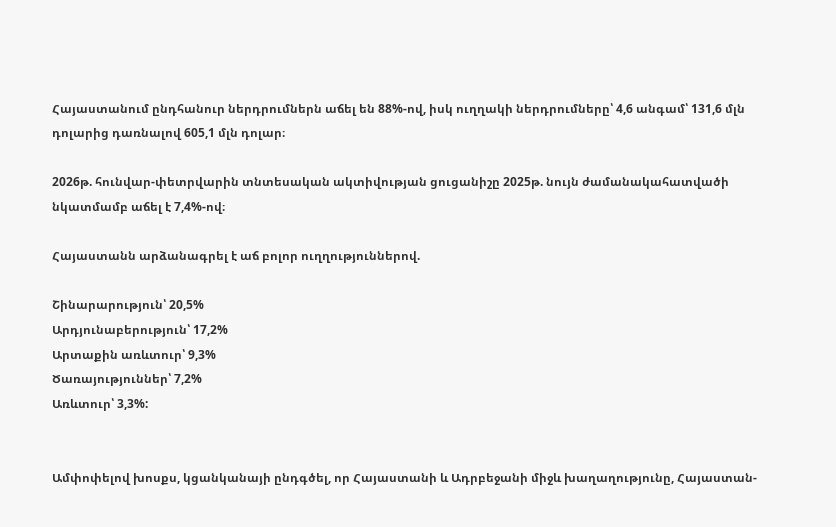Հայաստանում ընդհանուր ներդրումներն աճել են 88%-ով, իսկ ուղղակի ներդրումները՝ 4,6 անգամ՝ 131,6 մլն դոլարից դառնալով 605,1 մլն դոլար։

2026թ. հունվար-փետրվարին տնտեսական ակտիվության ցուցանիշը 2025թ. նույն ժամանակահատվածի նկատմամբ աճել է 7,4%-ով։

Հայաստանն արձանագրել է աճ բոլոր ուղղություններով.

Շինարարություն՝ 20,5%
Արդյունաբերություն՝ 17,2%
Արտաքին առևտուր՝ 9,3%
Ծառայություններ՝ 7,2%
Առևտուր՝ 3,3%:


Ամփոփելով խոսքս, կցանկանայի ընդգծել, որ Հայաստանի և Ադրբեջանի միջև խաղաղությունը, Հայաստան-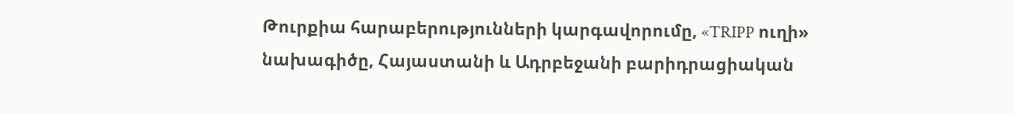Թուրքիա հարաբերությունների կարգավորումը, «TRIPP ուղի» նախագիծը, Հայաստանի և Ադրբեջանի բարիդրացիական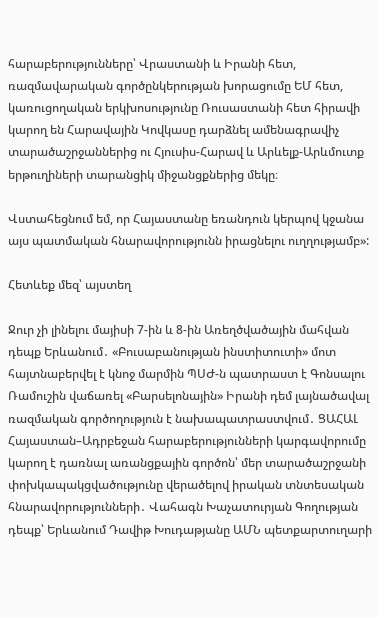հարաբերությունները՝ Վրաստանի և Իրանի հետ, ռազմավարական գործընկերության խորացումը ԵՄ հետ, կառուցողական երկխոսությունը Ռուսաստանի հետ հիրավի կարող են Հարավային Կովկասը դարձնել ամենագրավիչ տարածաշրջաններից ու Հյուսիս-Հարավ և Արևելք-Արևմուտք երթուղիների տարանցիկ միջանցքներից մեկը։

Վստահեցնում եմ, որ Հայաստանը եռանդուն կերպով կջանա այս պատմական հնարավորությունն իրացնելու ուղղությամբ»:

Հետևեք մեզ՝ այստեղ

Ջուր չի լինելու մայիսի 7-ին և 8-ին Առեղծվածային մահվան դեպք Երևանում․ «Բուսաբանության ինստիտուտի» մոտ հայտնաբերվել է կնոջ մարմին ՊՍԺ-ն պատրաստ է Գոնսալու Ռամուշին վաճառել «Բարսելոնային» Իրանի դեմ լայնածավալ ռազմական գործողություն է նախապատրաստվում․ ՑԱՀԱԼ Հայաստան–Ադրբեջան հարաբերությունների կարգավորումը կարող է դառնալ առանցքային գործոն՝ մեր տարածաշրջանի փոխկապակցվածությունը վերածելով իրական տնտեսական հնարավորությունների․ Վահագն Խաչատուրյան Գողության դեպք՝ Երևանում Դավիթ Խուդաթյանը ԱՄՆ պետքարտուղարի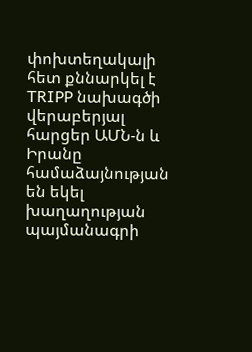փոխտեղակալի հետ քննարկել է TRIPP նախագծի վերաբերյալ հարցեր ԱՄՆ-ն և Իրանը համաձայնության են եկել խաղաղության պայմանագրի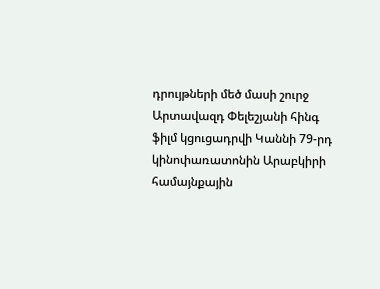դրույթների մեծ մասի շուրջ Արտավազդ Փելեշյանի հինգ ֆիլմ կցուցադրվի Կաննի 79-րդ կինոփառատոնին Արաբկիրի համայնքային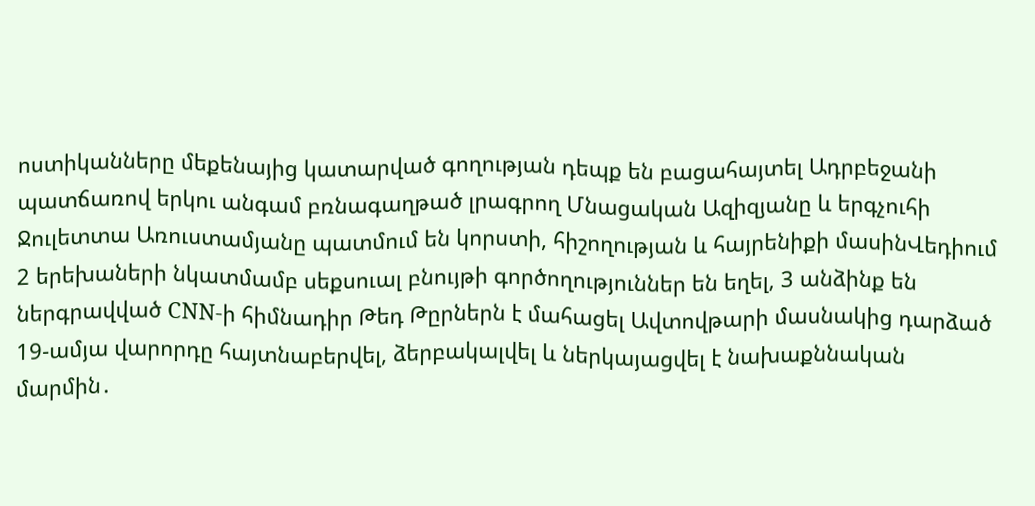ոստիկանները մեքենայից կատարված գողության դեպք են բացահայտել Ադրբեջանի պատճառով երկու անգամ բռնագաղթած լրագրող Մնացական Ազիզյանը և երգչուհի Ջուլետտա Առուստամյանը պատմում են կորստի, հիշողության և հայրենիքի մասինՎեդիում 2 երեխաների նկատմամբ սեքսուալ բնույթի գործողություններ են եղել, 3 անձինք են ներգրավված CNN-ի հիմնադիր Թեդ Թըրներն է մահացել Ավտովթարի մասնակից դարձած 19-ամյա վարորդը հայտնաբերվել, ձերբակալվել և ներկայացվել է նախաքննական մարմին․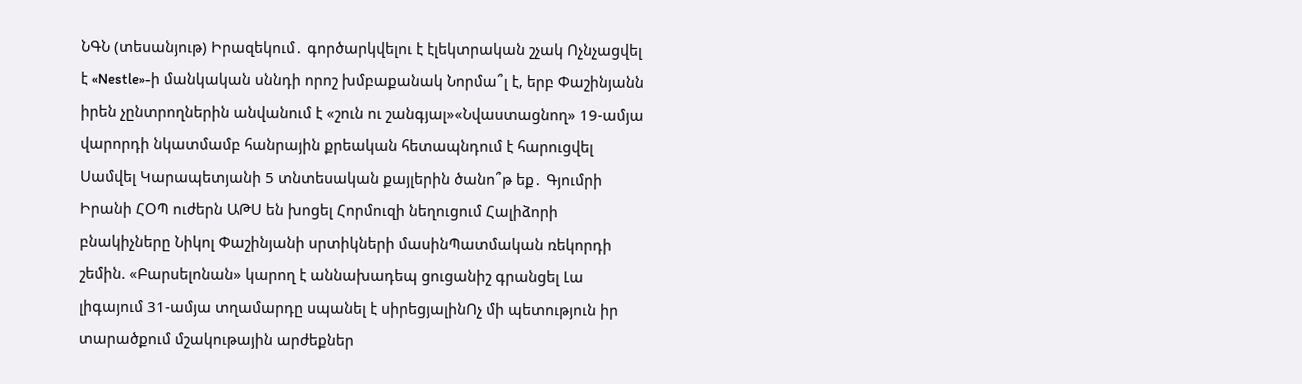ՆԳՆ (տեսանյութ) Իրազեկում․ գործարկվելու է էլեկտրական շչակ Ոչնչացվել է «Nestle»-ի մանկական սննդի որոշ խմբաքանակ Նորմա՞լ է, երբ Փաշինյանն իրեն չընտրողներին անվանում է «շուն ու շանգյալ»«Նվաստացնող» 19-ամյա վարորդի նկատմամբ հանրային քրեական հետապնդում է հարուցվել Սամվել Կարապետյանի 5 տնտեսական քայլերին ծանո՞թ եք․ Գյումրի Իրանի ՀՕՊ ուժերն ԱԹՍ են խոցել Հորմուզի նեղուցում Հալիձորի բնակիչները Նիկոլ Փաշինյանի սրտիկների մասինՊատմական ռեկորդի շեմին. «Բարսելոնան» կարող է աննախադեպ ցուցանիշ գրանցել Լա լիգայում 31-ամյա տղամարդը սպանել է սիրեցյալինՈչ մի պետություն իր տարածքում մշակութային արժեքներ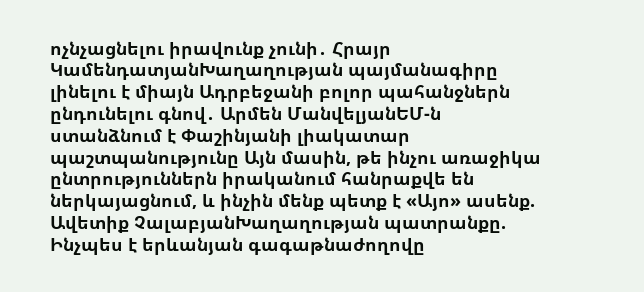ոչնչացնելու իրավունք չունի․ Հրայր ԿամենդատյանԽաղաղության պայմանագիրը լինելու է միայն Ադրբեջանի բոլոր պահանջներն ընդունելու գնով․ Արմեն ՄանվելյանԵՄ-ն ստանձնում է Փաշինյանի լիակատար պաշտպանությունը Այն մասին, թե ինչու առաջիկա ընտրություններն իրականում հանրաքվե են ներկայացնում, և ինչին մենք պետք է «Այո» ասենք. Ավետիք ՉալաբյանԽաղաղության պատրանքը. Ինչպես է երևանյան գագաթնաժողովը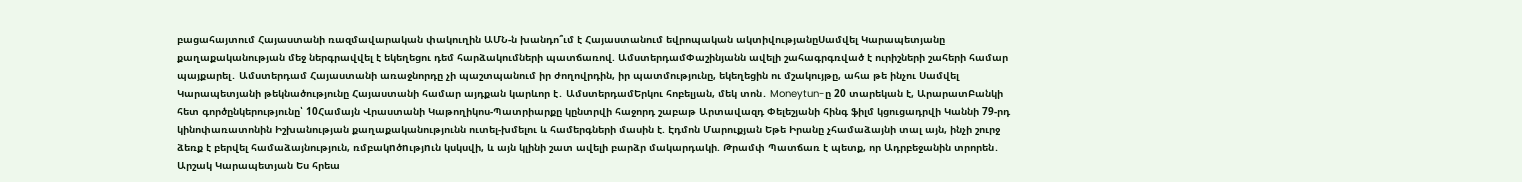բացահայտում Հայաստանի ռազմավարական փակուղին ԱՄՆ-ն խանդո՞ւմ է Հայաստանում եվրոպական ակտիվությանըՍամվել Կարապետյանը քաղաքականության մեջ ներգրավվել է եկեղեցու դեմ հարձակումների պատճառով. ԱմստերդամՓաշինյանն ավելի շահագրգռված է ուրիշների շահերի համար պայքարել․ Ամստերդամ Հայաստանի առաջնորդը չի պաշտպանում իր ժողովրդին, իր պատմությունը, եկեղեցին ու մշակույթը, ահա թե ինչու Սամվել Կարապետյանի թեկնածությունը Հայաստանի համար այդքան կարևոր է․ ԱմստերդամԵրկու հոբելյան, մեկ տոն․ Moneytun-ը 20 տարեկան է, ԱրարատԲանկի հետ գործընկերությունը՝ 10Համայն Վրաստանի Կաթողիկոս-Պատրիարքը կընտրվի հաջորդ շաբաթ Արտավազդ Փելեշյանի հինգ ֆիլմ կցուցադրվի Կաննի 79-րդ կինոփառատոնին Իշխանության քաղաքականությունն ուտել-խմելու և համերգների մասին է. Էդմոն Մարուքյան Եթե Իրանը չհամաձայնի տալ այն, ինչի շուրջ ձեռք է բերվել համաձայնություն, ռմբակnծnւթյnւն կսկսվի, և այն կլինի շատ ավելի բարձր մակարդակի. Թրամփ Պատճառ է պետք, որ Ադրբեջանին տրորեն․ Արշակ Կարապետյան Ես հրեա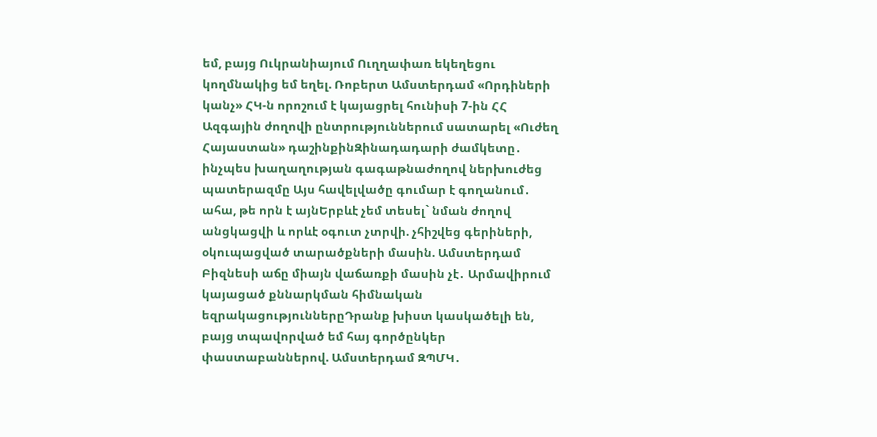եմ, բայց Ուկրանիայում Ուղղափառ եկեղեցու կողմնակից եմ եղել. Ռոբերտ Ամստերդամ «Որդիների կանչ» ՀԿ-ն որոշում է կայացրել հունիսի 7-ին ՀՀ Ազգային ժողովի ընտրություններում սատարել «Ուժեղ Հայաստան» դաշինքինԶինադադարի ժամկետը․ ինչպես խաղաղության գագաթնաժողով ներխուժեց պատերազմը Այս հավելվածը գումար է գողանում․ ահա, թե որն է այնԵրբևէ չեմ տեսել` նման ժողով անցկացվի և որևէ օգուտ չտրվի. չհիշվեց գերիների, օկուպացված տարածքների մասին. Ամստերդամ Բիզնեսի աճը միայն վաճառքի մասին չէ․ Արմավիրում կայացած քննարկման հիմնական եզրակացություններըԴրանք խիստ կասկածելի են, բայց տպավորված եմ հայ գործընկեր փաստաբաններով. Ամստերդամ ԶՊՄԿ․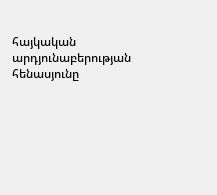հայկական արդյունաբերության հենասյունը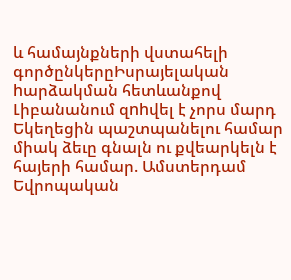և համայնքների վստահելի գործընկերըԻսրայելական hարձակման հետևանքով Լիբանանում զnhվել է չորս մարդ Եկեղեցին պաշտպանելու համար միակ ձեւը գնալն ու քվեարկելն է հայերի համար. Ամստերդամ Եվրոպական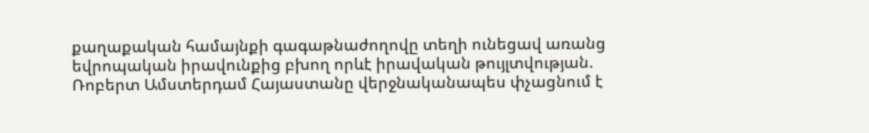քաղաքական համայնքի գագաթնաժողովը տեղի ունեցավ առանց եվրոպական իրավունքից բխող որևէ իրավական թույլտվության. Ռոբերտ Ամստերդամ Հայաստանը վերջնականապես փչացնում է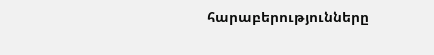հարաբերությունները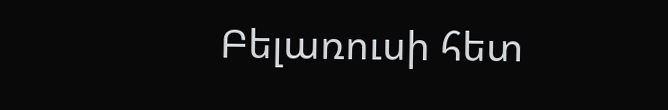Բելառուսի հետ